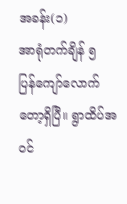အခန်း(၁)
အာရုံတက်ချိန် ၅ ပြန်ကျော်လောက်တော့ရှိပြီ။ ရွာထိပ်အဝင်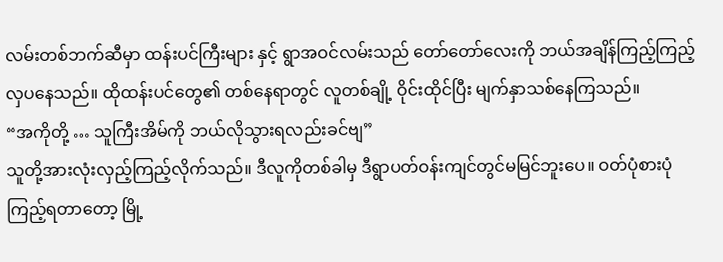လမ်းတစ်ဘက်ဆီမှာ ထန်းပင်ကြီးများ နှင့် ရွာအဝင်လမ်းသည် တော်တော်လေးကို ဘယ်အချိန်ကြည့်ကြည့် လှပနေသည်။ ထိုထန်းပင်တွေ၏ တစ်နေရာတွင် လူတစ်ချို့ ဝိုင်းထိုင်ပြီး မျက်နှာသစ်နေကြသည်။
“အကိုတို့ … သူကြီးအိမ်ကို ဘယ်လိုသွားရလည်းခင်ဗျ”
သူတို့အားလုံးလှည့်ကြည့်လိုက်သည်။ ဒီလူကိုတစ်ခါမှ ဒီရွာပတ်ဝန်းကျင်တွင်မမြင်ဘူးပေ။ ဝတ်ပုံစားပုံကြည့်ရတာတော့ မြို့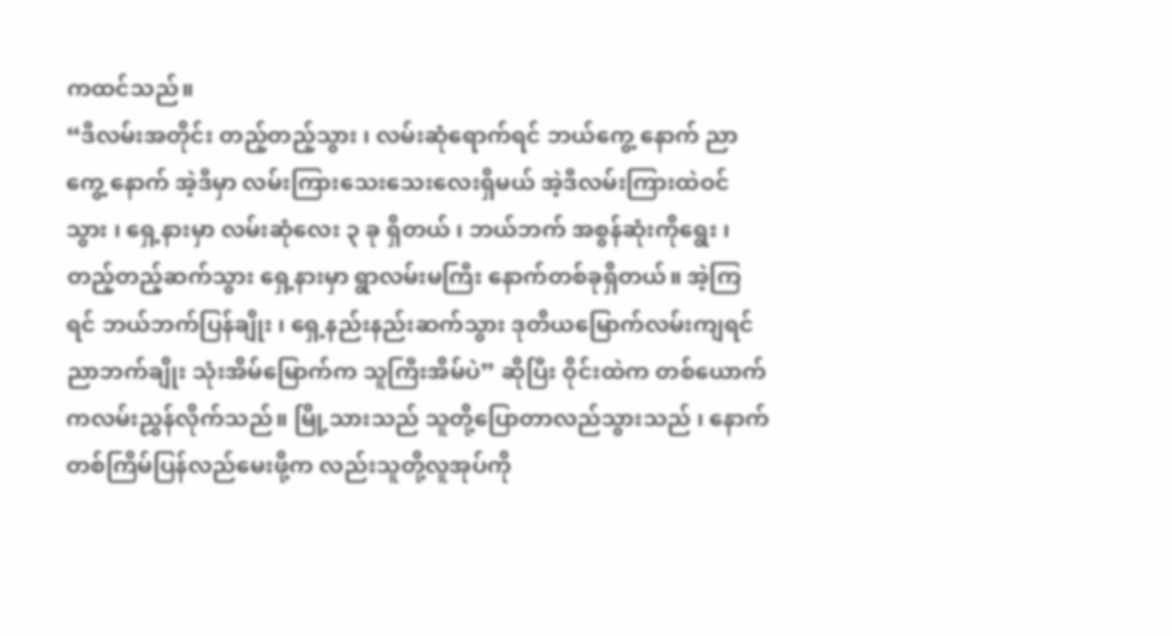ကထင်သည်။
“ဒီလမ်းအတိုင်း တည့်တည့်သွား ၊ လမ်းဆုံရောက်ရင် ဘယ်ကွေ့ နောက် ညာကွေ့ နောက် အဲ့ဒီမှာ လမ်းကြားသေးသေးလေးရှိမယ် အဲ့ဒီလမ်းကြားထဲဝင်သွား ၊ ရှေ့နားမှာ လမ်းဆုံလေး ၃ ခု ရှိတယ် ၊ ဘယ်ဘက် အစွန်ဆုံးကိုရွေး ၊ တည့်တည့်ဆက်သွား ရှေ့နားမှာ ရွာလမ်းမကြီး နောက်တစ်ခုရှိတယ်။ အဲ့ကြရင် ဘယ်ဘက်ပြန်ချိုး ၊ ရှေ့နည်းနည်းဆက်သွား ဒုတိယမြောက်လမ်းကျရင် ညာဘက်ချိုး သုံးအိမ်မြောက်က သူကြီးအိမ်ပဲ” ဆိုပြီး ဝိုင်းထဲက တစ်ယောက်ကလမ်းညွှန်လိုက်သည်။ မြို့သားသည် သူတို့ပြောတာလည်သွားသည် ၊ နောက်တစ်ကြိမ်ပြန်လည်မေးဖို့က လည်းသူတို့လူအုပ်ကို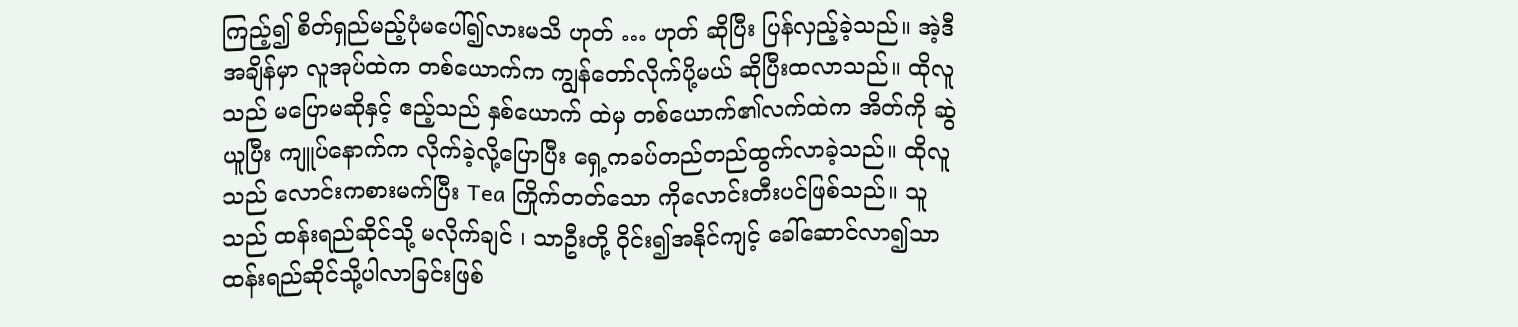ကြည့်၍ စိတ်ရှည်မည့်ပုံမပေါ်၍လားမသိ ဟုတ် … ဟုတ် ဆိုပြီး ပြန်လှည့်ခဲ့သည်။ အဲ့ဒီအချိန်မှာ လူအုပ်ထဲက တစ်ယောက်က ကျွန်တော်လိုက်ပို့မယ် ဆိုပြီးထလာသည်။ ထိုလူသည် မပြောမဆိုနှင့် ဧည့်သည် နှစ်ယောက် ထဲမှ တစ်ယောက်၏လက်ထဲက အိတ်ကို ဆွဲယူပြီး ကျူပ်နောက်က လိုက်ခဲ့လို့ပြောပြီး ရှေ့ကခပ်တည်တည်ထွက်လာခဲ့သည်။ ထိုလူသည် လောင်းကစားမက်ပြီး Tea ကြိုက်တတ်သော ကိုလောင်းတီးပင်ဖြစ်သည်။ သူသည် ထန်းရည်ဆိုင်သို့ မလိုက်ချင် ၊ သာဦးတို့ ဝိုင်း၍အနိုင်ကျင့် ခေါ်ဆောင်လာ၍သာ ထန်းရည်ဆိုင်သို့ပါလာခြင်းဖြစ်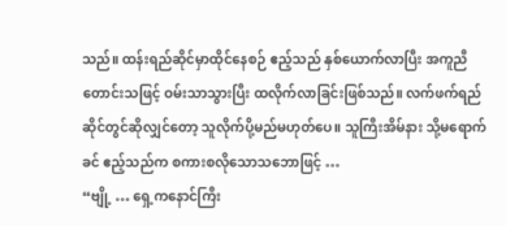သည်။ ထန်းရည်ဆိုင်မှာထိုင်နေစဉ် ဧည့်သည် နှစ်ယောက်လာပြီး အကူညီတောင်းသဖြင့် ဝမ်းသာသွားပြီး ထလိုက်လာခြင်းဖြစ်သည်။ လက်ဖက်ရည်ဆိုင်တွင်ဆိုလျှင်တော့ သူလိုက်ပို့မည်မဟုတ်ပေ။ သူကြီးအိမ်နား သို့မရောက်ခင် ဧည့်သည်က စကားစလိုသောသဘောဖြင့် …
“ဗျို့ … ရှေ့ကနောင်ကြီး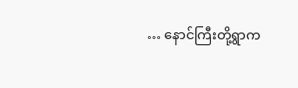… နောင်ကြီးတို့ရွာက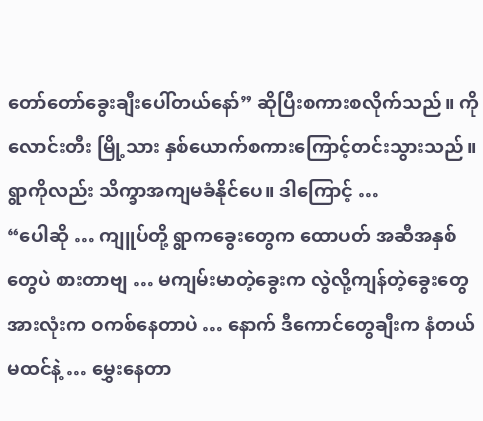တော်တော်ခွေးချီးပေါ်တယ်နော်” ဆိုပြီးစကားစလိုက်သည်။ ကိုလောင်းတီး မြို့သား နှစ်ယောက်စကားကြောင့်တင်းသွားသည်။ ရွာကိုလည်း သိက္ခာအကျမခံနိုင်ပေ။ ဒါကြောင့် …
“ပေါဆို … ကျူပ်တို့ ရွာကခွေးတွေက ထောပတ် အဆီအနှစ်တွေပဲ စားတာဗျ … မကျမ်းမာတဲ့ခွေးက လွဲလို့ကျန်တဲ့ခွေးတွေအားလုံးက ဝကစ်နေတာပဲ … နောက် ဒီကောင်တွေချီးက နံတယ်မထင်နဲ့ … မွှေးနေတာ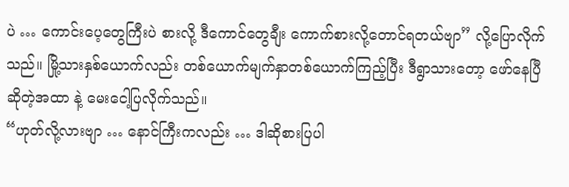ပဲ … ကောင်းပေ့တွေကြီးပဲ စားလို့ ဒီကောင်တွေချီး ကောက်စားလို့တောင်ရတယ်ဗျာ” လို့ပြောလိုက်သည်။ မြို့သားနှစ်ယောက်လည်း တစ်ယောက်မျက်နှာတစ်ယောက်ကြည့်ပြီး ဒီရွာသားတော့ ဖော်နေပြီ ဆိုတဲ့အထာ နဲ့ မေးငေါ့ပြလိုက်သည်။
“ဟုတ်လို့လားဗျာ … နောင်ကြီးကလည်း … ဒါဆိုစားပြပါ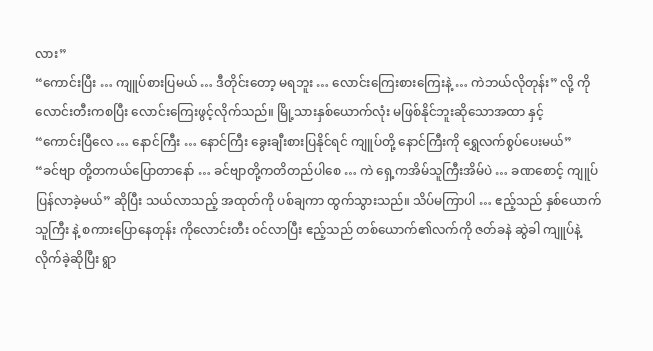လား”
“ကောင်းပြီး … ကျူပ်စားပြမယ် … ဒီတိုင်းတော့ မရဘူး … လောင်းကြေးစားကြေးနဲ့ … ကဲဘယ်လိုတုန်း” လို့ ကိုလောင်းတီးကစပြီး လောင်းကြေးဖွင့်လိုက်သည်။ မြို့သားနှစ်ယောက်လုံး မဖြစ်နိုင်ဘူးဆိုသောအထာ နှင့်
“ကောင်းပြီလေ … နောင်ကြီး … နောင်ကြီး ခွေးချီးစားပြနိုင်ရင် ကျူပ်တို့ နောင်ကြီးကို ရွှေလက်စွပ်ပေးမယ်”
“ခင်ဗျာ တို့တကယ်ပြောတာနော် … ခင်ဗျာတို့ကတိတည်ပါစေ … ကဲ ရှေ့ကအိမ်သူကြီးအိမ်ပဲ … ခဏစောင့် ကျူပ်ပြန်လာခဲ့မယ်” ဆိုပြီး သယ်လာသည့် အထုတ်ကို ပစ်ချကာ ထွက်သွားသည်။ သိပ်မကြာပါ … ဧည့်သည် နှစ်ယောက် သူကြီး နဲ့ စကားပြောနေတုန်း ကိုလောင်းတီး ဝင်လာပြီး ဧည့်သည် တစ်ယောက်၏လက်ကို ဇတ်ခနဲ ဆွဲခါ ကျူပ်နဲ့လိုက်ခဲ့ဆိုပြီး ရွာ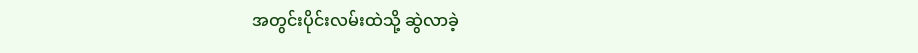အတွင်းပိုင်းလမ်းထဲသို့ ဆွဲလာခဲ့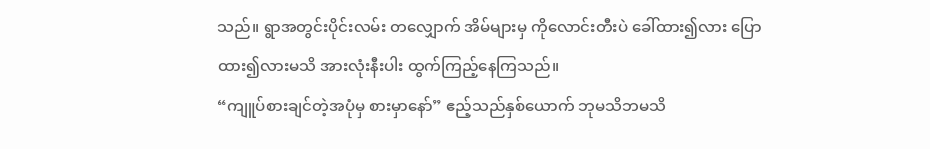သည်။ ရွာအတွင်းပိုင်းလမ်း တလျှောက် အိမ်များမှ ကိုလောင်းတီးပဲ ခေါ်ထား၍လား ပြောထား၍လားမသိ အားလုံးနီးပါး ထွက်ကြည့်နေကြသည်။
“ကျူပ်စားချင်တဲ့အပုံမှ စားမှာနော်” ဧည့်သည်နှစ်ယောက် ဘုမသိဘမသိ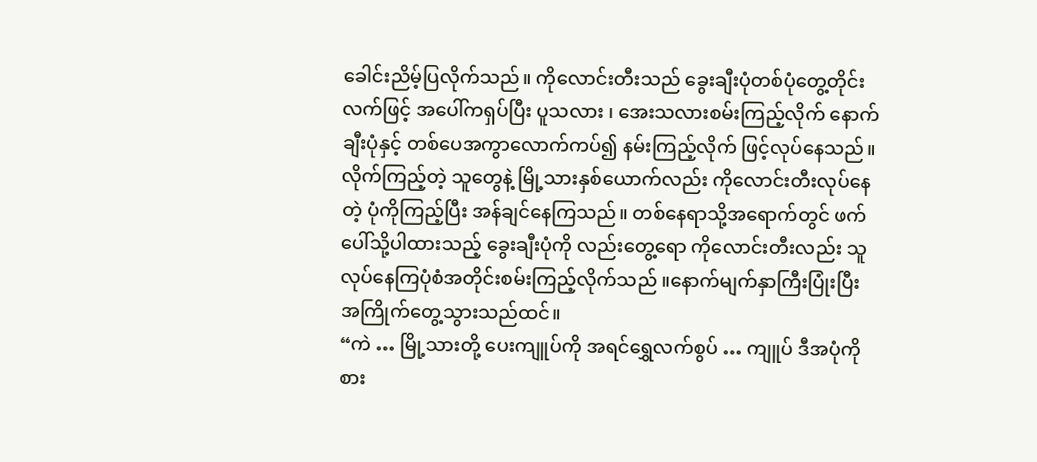ခေါင်းညိမ့်ပြလိုက်သည်။ ကိုလောင်းတီးသည် ခွေးချီးပုံတစ်ပုံတွေ့တိုင်း လက်ဖြင့် အပေါ်ကရှပ်ပြီး ပူသလား ၊ အေးသလားစမ်းကြည့်လိုက် နောက် ချီးပုံနှင့် တစ်ပေအကွာလောက်ကပ်၍ နမ်းကြည့်လိုက် ဖြင့်လုပ်နေသည်။ လိုက်ကြည့်တဲ့ သူတွေနဲ့ မြို့သားနှစ်ယောက်လည်း ကိုလောင်းတီးလုပ်နေတဲ့ ပုံကိုကြည့်ပြီး အန်ချင်နေကြသည်။ တစ်နေရာသို့အရောက်တွင် ဖက်ပေါ်သို့ပါထားသည့် ခွေးချီးပုံကို လည်းတွေ့ရော ကိုလောင်းတီးလည်း သူလုပ်နေကြပုံစံအတိုင်းစမ်းကြည့်လိုက်သည် ။နောက်မျက်နှာကြီးပြုံးပြီး အကြိုက်တွေ့သွားသည်ထင်။
“ကဲ … မြို့သားတို့ ပေးကျူပ်ကို အရင်ရွှေလက်စွပ် … ကျူပ် ဒီအပုံကိုစား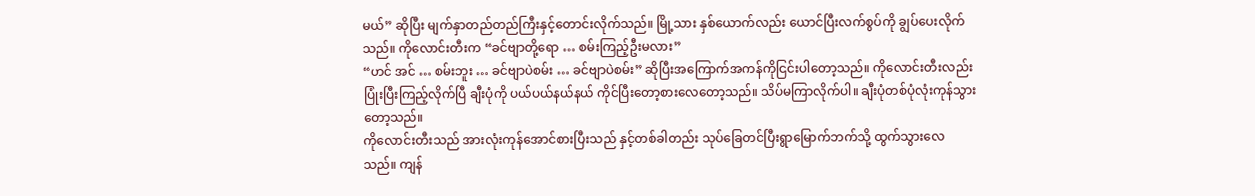မယ်” ဆိုပြီး မျက်နှာတည်တည်ကြီးနှင့်တောင်းလိုက်သည်။ မြို့သား နှစ်ယောက်လည်း ယောင်ပြီးလက်စွပ်ကို ချွပ်ပေးလိုက်သည်။ ကိုလောင်းတီးက “ခင်ဗျာတို့ရော … စမ်းကြည့်ဦးမလား”
“ဟင် အင် … စမ်းဘူး … ခင်ဗျာပဲစမ်း … ခင်ဗျာပဲစမ်း” ဆိုပြီးအကြောက်အကန်ကိုငြင်းပါတော့သည်။ ကိုလောင်းတီးလည်း ပြုံးပြီးကြည့်လိုက်ပြီ ချီးပုံကို ပယ်ပယ်နယ်နယ် ကိုင်ပြီးတော့စားလေတော့သည်။ သိပ်မကြာလိုက်ပါ။ ချီးပုံတစ်ပုံလုံးကုန်သွားတော့သည်။
ကိုလောင်းတီးသည် အားလုံးကုန်အောင်စားပြီးသည် နှင့်တစ်ခါတည်း သုပ်ခြေတင်ပြီးရွာမြောက်ဘက်သို့ ထွက်သွားလေသည်။ ကျန်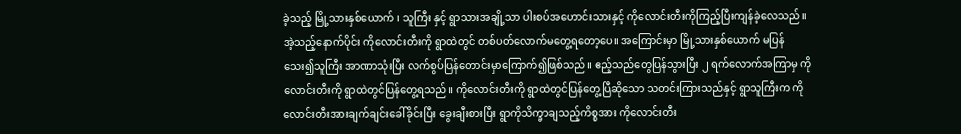ခဲ့သည့် မြို့သားနှစ်ယောက် ၊ သူကြီး နှင့် ရွာသားအချို့သာ ပါးစပ်အဟောင်းသားနှင့် ကိုလောင်းတီးကိုကြည့်ပြီးကျန်ခဲ့လေသည်။ အဲ့သည့်နောက်ပိုင်း ကိုလောင်းတီးကို ရွာထဲတွင် တစ်ပတ်လောက်မတွေ့ရတော့ပေ။ အကြောင်းမှာ မြို့သားနှစ်ယောက် မပြန်သေး၍သူကြီး အာဏာသုံးပြီး လက်စွပ်ပြန်တောင်းမှာကြောက်၍ဖြစ်သည်။ ဧည့်သည်တွေပြန်သွားပြီး ၂ ရက်လောက်အကြာမှ ကိုလောင်းတီးကို ရွာထဲတွင်ပြန်တွေ့ရသည်။ ကိုလောင်းတီးကို ရွာထဲတွင်ပြန်တွေ့ပြီဆိုသော သတင်းကြားသည်နှင့် ရွာသူကြီးက ကိုလောင်းတီးအားချက်ချင်းခေါ်ခိုင်းပြီး ခွေးချီးစားပြီး ရွာကိုသိက္ခာချသည့်ကိစ္စအား ကိုလောင်းတီး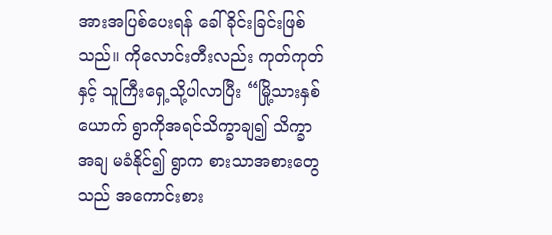အားအပြစ်ပေးရန် ခေါ်ခိုင်းခြင်းဖြစ်သည်။ ကိုလောင်းတီးလည်း ကုတ်ကုတ်နှင့် သူကြီးရှေ့သို့ပါလာပြီး “မြို့သားနှစ်ယောက် ရွာကိုအရင်သိက္ခာချ၍ သိက္ခာအချ မခံနိုင်၍ ရွာက စားသာအစားတွေ သည် အကောင်းစား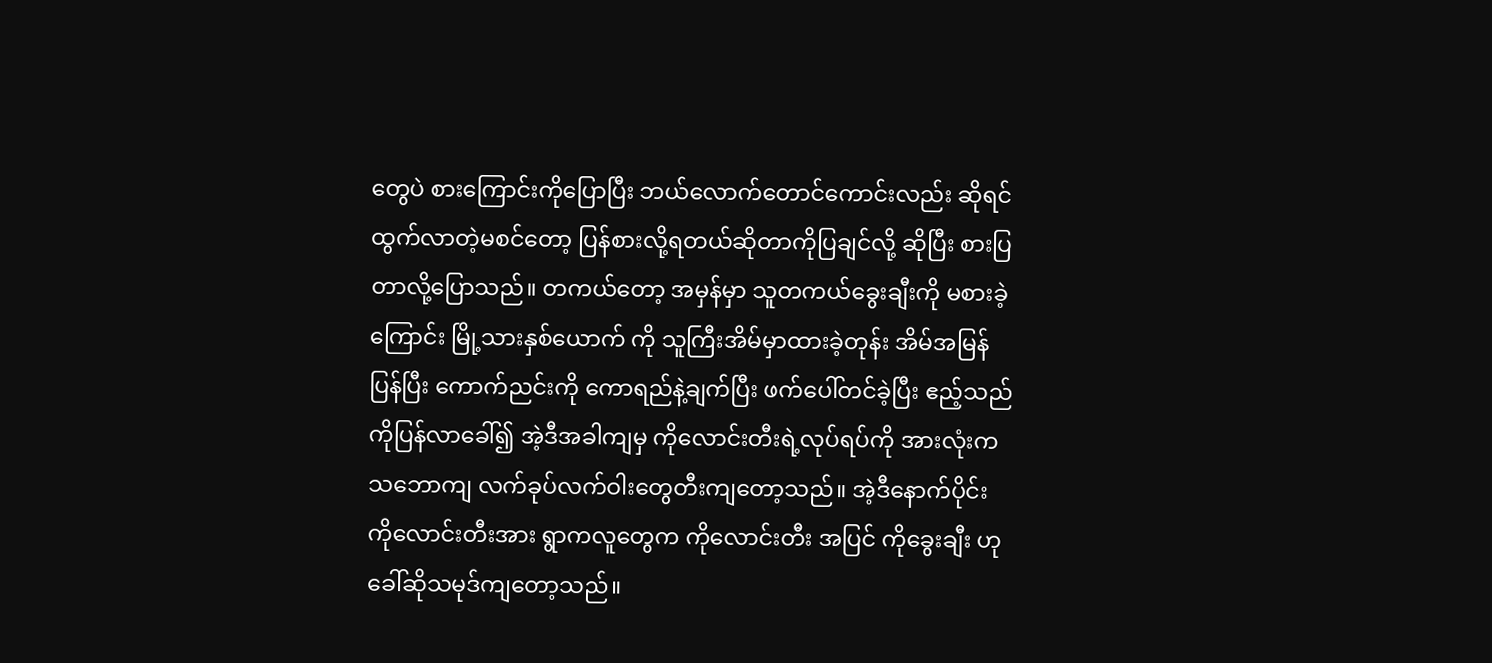တွေပဲ စားကြောင်းကိုပြောပြီး ဘယ်လောက်တောင်ကောင်းလည်း ဆိုရင် ထွက်လာတဲ့မစင်တော့ ပြန်စားလို့ရတယ်ဆိုတာကိုပြချင်လို့ ဆိုပြီး စားပြတာလို့ပြောသည်။ တကယ်တော့ အမှန်မှာ သူတကယ်ခွေးချီးကို မစားခဲ့ကြောင်း မြို့သားနှစ်ယောက် ကို သူကြီးအိမ်မှာထားခဲ့တုန်း အိမ်အမြန်ပြန်ပြီး ကောက်ညင်းကို ကောရည်နဲ့ချက်ပြီး ဖက်ပေါ်တင်ခဲ့ပြီး ဧည့်သည်ကိုပြန်လာခေါ်၍ အဲ့ဒီအခါကျမှ ကိုလောင်းတီးရဲ့လုပ်ရပ်ကို အားလုံးကသဘောကျ လက်ခုပ်လက်ဝါးတွေတီးကျတော့သည်။ အဲ့ဒီနောက်ပိုင်း ကိုလောင်းတီးအား ရွာကလူတွေက ကိုလောင်းတီး အပြင် ကိုခွေးချီး ဟုခေါ်ဆိုသမုဒ်ကျတော့သည်။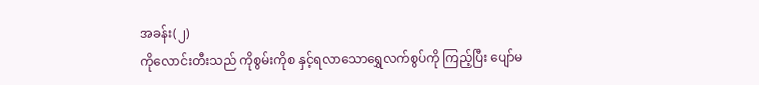အခန်း(၂)
ကိုလောင်းတီးသည် ကိုစွမ်းကိုစ နှင့်ရလာသောရွှေလက်စွပ်ကို ကြည့်ပြီး ပျော်မ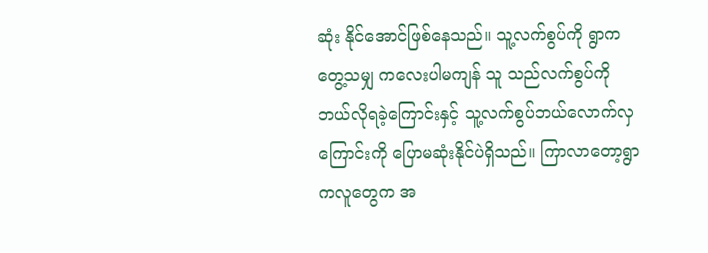ဆုံး နိုင်အောင်ဖြစ်နေသည်။ သူ့လက်စွပ်ကို ရွာကတွေ့သမျှ ကလေးပါမကျန် သူ သည်လက်စွပ်ကို ဘယ်လိုရခဲ့ကြောင်းနှင့် သူ့လက်စွပ်ဘယ်လောက်လှကြောင်းကို ပြောမဆုံးနိုင်ပဲရှိသည်။ ကြာလာတော့ရွာကလူတွေက အ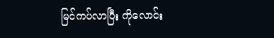မြင်ကပ်လာပြီး ကိုလောင်း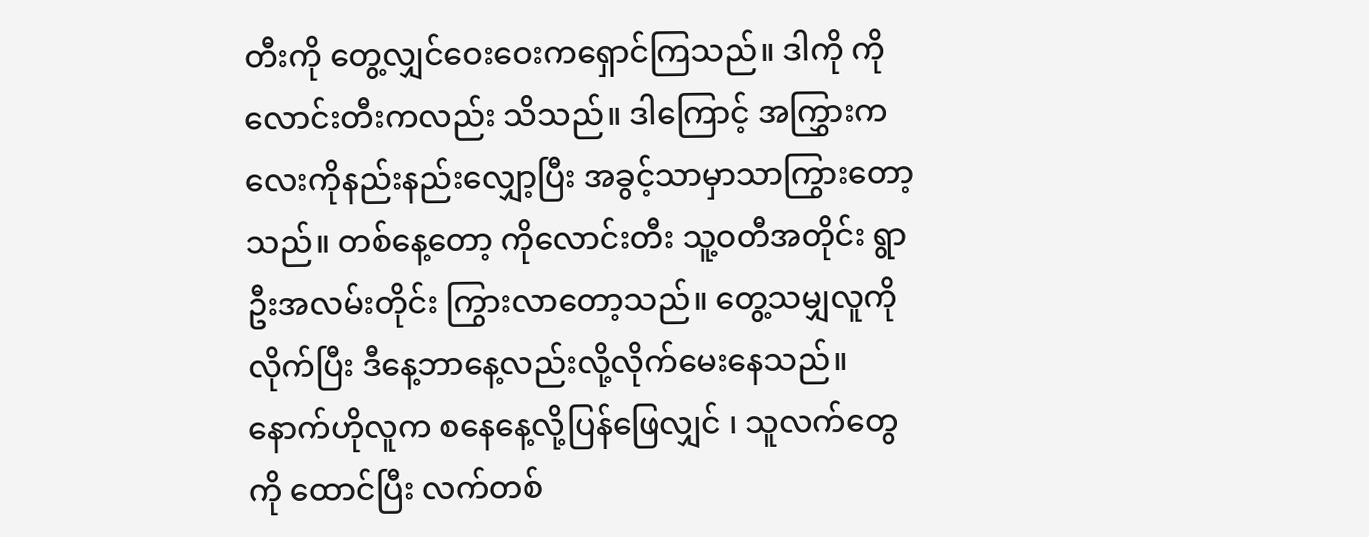တီးကို တွေ့လျှင်ဝေးဝေးကရှောင်ကြသည်။ ဒါကို ကိုလောင်းတီးကလည်း သိသည်။ ဒါကြောင့် အကြွှားကလေးကိုနည်းနည်းလျှော့ပြီး အခွင့်သာမှာသာကြွားတော့သည်။ တစ်နေ့တော့ ကိုလောင်းတီး သူ့ဝတီအတိုင်း ရွာဦးအလမ်းတိုင်း ကြွားလာတော့သည်။ တွေ့သမျှလူကိုလိုက်ပြီး ဒီနေ့ဘာနေ့လည်းလို့လိုက်မေးနေသည်။ နောက်ဟိုလူက စနေနေ့လို့ပြန်ဖြေလျှင် ၊ သူလက်တွေကို ထောင်ပြီး လက်တစ်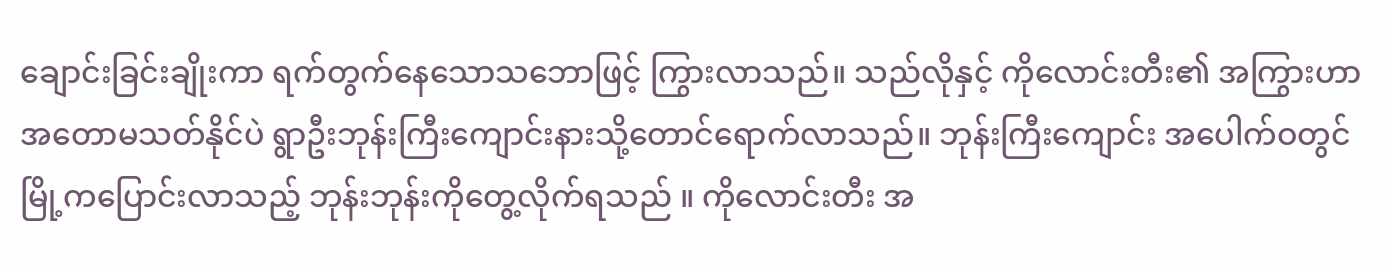ချောင်းခြင်းချိုးကာ ရက်တွက်နေသောသဘောဖြင့် ကြွားလာသည်။ သည်လိုနှင့် ကိုလောင်းတီး၏ အကြွားဟာ အတောမသတ်နိုင်ပဲ ရွာဦးဘုန်းကြီးကျောင်းနားသို့တောင်ရောက်လာသည်။ ဘုန်းကြီးကျောင်း အပေါက်ဝတွင် မြို့ကပြောင်းလာသည့် ဘုန်းဘုန်းကိုတွေ့လိုက်ရသည် ။ ကိုလောင်းတီး အ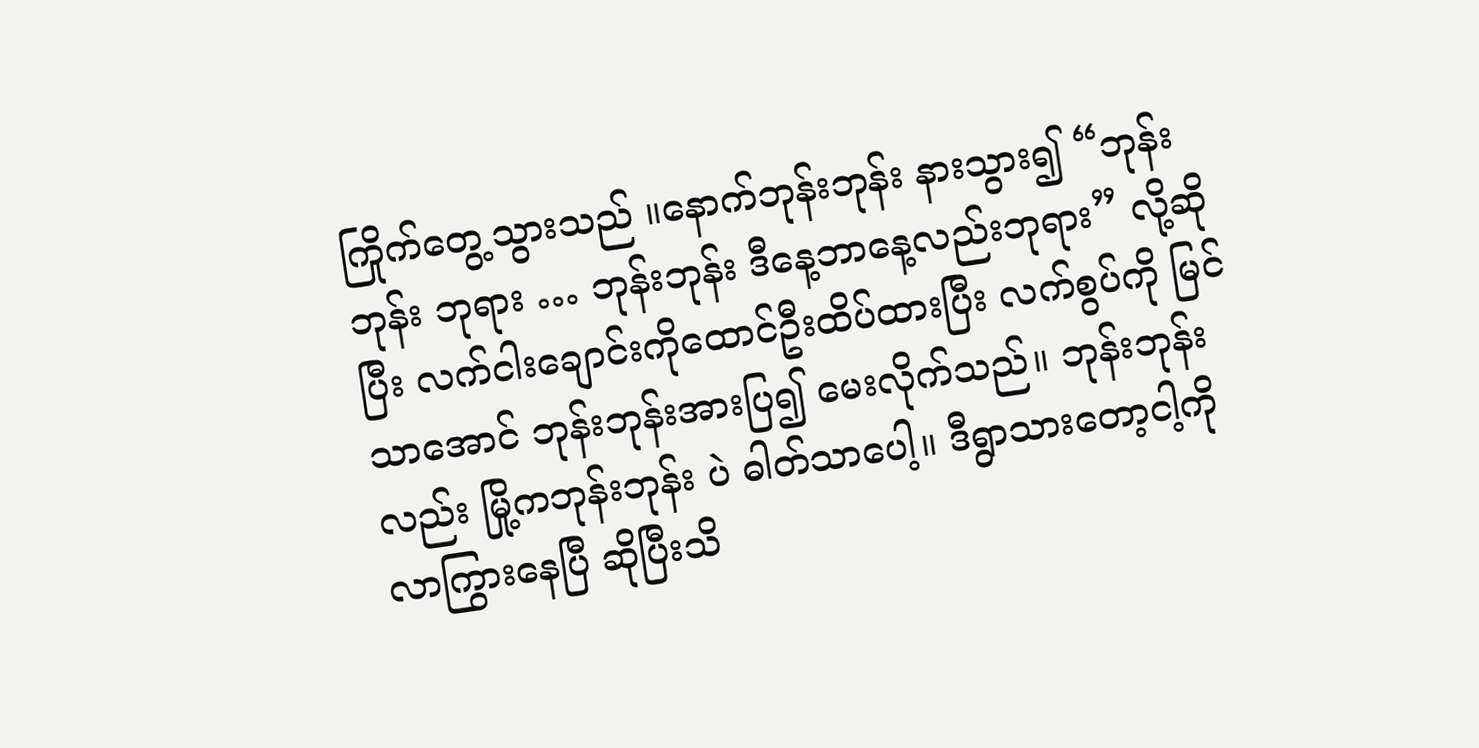ကြိုက်တွေ့သွားသည် ။နောက်ဘုန်းဘုန်း နားသွား၍ “ဘုန်းဘုန်း ဘုရား … ဘုန်းဘုန်း ဒီနေ့ဘာနေ့လည်းဘုရား” လို့ဆိုပြီး လက်ငါးချောင်းကိုထောင်ဦးထိပ်ထားပြီး လက်စွပ်ကို မြင်သာအောင် ဘုန်းဘုန်းအားပြ၍ မေးလိုက်သည်။ ဘုန်းဘုန်းလည်း မြို့ကဘုန်းဘုန်း ပဲ ဓါတ်သာပေါ့။ ဒီရွာသားတော့ငါ့ကိုလာကြွားနေပြီ ဆိုပြီးသိ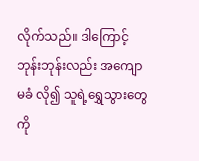လိုက်သည်။ ဒါကြောင့် ဘုန်းဘုန်းလည်း အကျောမခံ လို၍ သူရဲ့ရွှေသွားတွေကို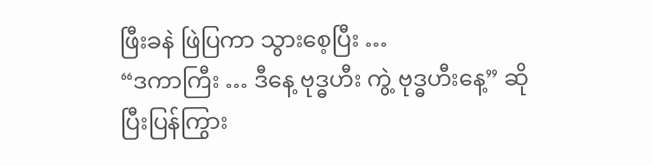ဖြီးခနဲ ဖြဲပြကာ သွားစေ့ပြီး …
“ဒကာကြီး … ဒီနေ့ ဗုဒ္ဓဟီး ကွဲ့ ဗုဒ္ဓဟီးနေ့” ဆိုပြီးပြန်ကြွား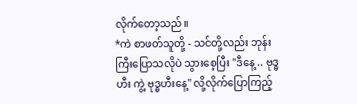လိုက်တော့သည်။
*ကဲ စာဖတ်သူတို့ - သင်တို့လည်း ဘုန်းကြီးပြောသလိုပဲ သွားစေ့ပြီး "ဒီနေ့ .. ဗုဒ္ဓဟီး ကွဲ့ ဗုဒ္ဓဟီးနေ့" လို့လိုက်ပြောကြည့်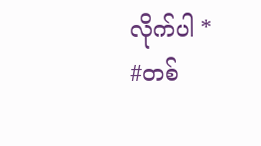လိုက်ပါ *
#တစ်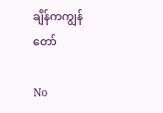ချိန်ကကျွန်တော်

No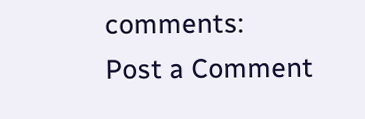comments:
Post a Comment